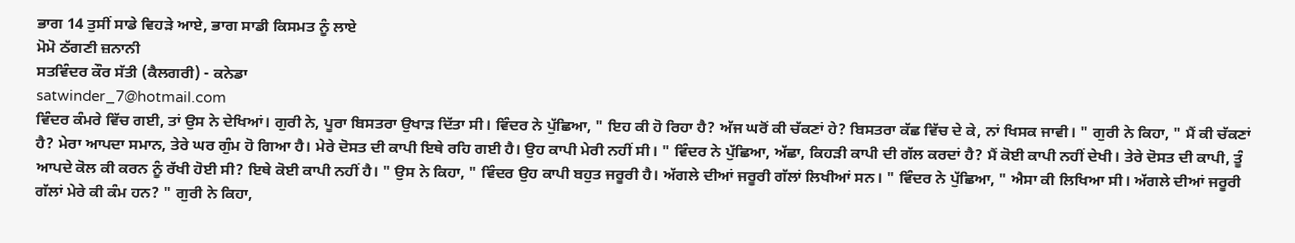ਭਾਗ 14 ਤੁਸੀਂ ਸਾਡੇ ਵਿਹੜੇ ਆਏ, ਭਾਗ ਸਾਡੀ ਕਿਸਮਤ ਨੂੰ ਲਾਏ
ਮੋਮੋ ਠੱਗਣੀ ਜ਼ਨਾਨੀ
ਸਤਵਿੰਦਰ ਕੌਰ ਸੱਤੀ (ਕੈਲਗਰੀ) - ਕਨੇਡਾ
satwinder_7@hotmail.com
ਵਿੰਦਰ ਕੰਮਰੇ ਵਿੱਚ ਗਈ, ਤਾਂ ਉਸ ਨੇ ਦੇਖਿਆਂ। ਗੁਰੀ ਨੇ, ਪੂਰਾ ਬਿਸਤਰਾ ਉਖਾੜ ਦਿੱਤਾ ਸੀ। ਵਿੰਦਰ ਨੇ ਪੁੱਛਿਆ, " ਇਹ ਕੀ ਹੋ ਰਿਹਾ ਹੈ? ਅੱਜ ਘਰੋਂ ਕੀ ਚੱਕਣਾਂ ਹੇ? ਬਿਸਤਰਾ ਕੱਛ ਵਿੱਚ ਦੇ ਕੇ, ਨਾਂ ਖਿਸਕ ਜਾਵੀ। " ਗੁਰੀ ਨੇ ਕਿਹਾ, " ਮੈਂ ਕੀ ਚੱਕਣਾਂ ਹੈ? ਮੇਰਾ ਆਪਦਾ ਸਮਾਨ, ਤੇਰੇ ਘਰ ਗੁੰਮ ਹੋ ਗਿਆ ਹੈ। ਮੇਰੇ ਦੋਸਤ ਦੀ ਕਾਪੀ ਇਥੇ ਰਹਿ ਗਈ ਹੈ। ਉਹ ਕਾਪੀ ਮੇਰੀ ਨਹੀਂ ਸੀ। " ਵਿੰਦਰ ਨੇ ਪੁੱਛਿਆ, ਅੱਛਾ, ਕਿਹੜੀ ਕਾਪੀ ਦੀ ਗੱਲ ਕਰਦਾਂ ਹੈ? ਮੈਂ ਕੋਈ ਕਾਪੀ ਨਹੀਂ ਦੇਖੀ। ਤੇਰੇ ਦੋਸਤ ਦੀ ਕਾਪੀ, ਤੂੰ ਆਪਦੇ ਕੋਲ ਕੀ ਕਰਨ ਨੂੰ ਰੱਖੀ ਹੋਈ ਸੀ? ਇਥੇ ਕੋਈ ਕਾਪੀ ਨਹੀਂ ਹੈ। " ਉਸ ਨੇ ਕਿਹਾ, " ਵਿੰਦਰ ਉਹ ਕਾਪੀ ਬਹੁਤ ਜਰੂਰੀ ਹੈ। ਅੱਗਲੇ ਦੀਆਂ ਜਰੂਰੀ ਗੱਲਾਂ ਲਿਖੀਆਂ ਸਨ। " ਵਿੰਦਰ ਨੇ ਪੁੱਛਿਆ, " ਐਸਾ ਕੀ ਲਿਖਿਆ ਸੀ। ਅੱਗਲੇ ਦੀਆਂ ਜਰੂਰੀ ਗੱਲਾਂ ਮੇਰੇ ਕੀ ਕੰਮ ਹਨ? " ਗੁਰੀ ਨੇ ਕਿਹਾ,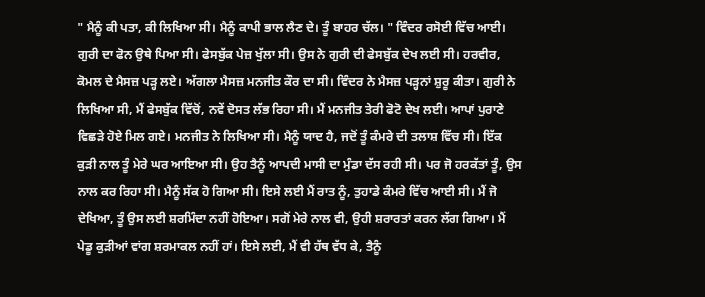" ਮੈਨੂੰ ਕੀ ਪਤਾ, ਕੀ ਲਿਖਿਆ ਸੀ। ਮੈਨੂੰ ਕਾਪੀ ਭਾਲ ਲੈਣ ਦੇ। ਤੂੰ ਬਾਹਰ ਚੱਲ। " ਵਿੰਦਰ ਰਸੋਈ ਵਿੱਚ ਆਈ। ਗੁਰੀ ਦਾ ਫੋਨ ਉਥੇ ਪਿਆ ਸੀ। ਫੇਸਬੁੱਕ ਪੇਜ਼ ਖੁੱਲਾ ਸੀ। ਉਸ ਨੇ ਗੁਰੀ ਦੀ ਫੇਸਬੁੱਕ ਦੇਖ ਲਈ ਸੀ। ਹਰਵੀਰ, ਕੋਮਲ ਦੇ ਮੈਸਜ਼ ਪੜ੍ਹ ਲਏ। ਅੱਗਲਾ ਮੈਸਜ਼ ਮਨਜੀਤ ਕੌਰ ਦਾ ਸੀ। ਵਿੰਦਰ ਨੇ ਮੈਸਜ਼ ਪੜ੍ਹਨਾਂ ਸ਼ੁਰੂ ਕੀਤਾ। ਗੁਰੀ ਨੇ ਲਿਖਿਆ ਸੀ, ਮੈਂ ਫੇਸਬੁੱਕ ਵਿੱਚੋਂ, ਨਵੇਂ ਦੋਸਤ ਲੱਭ ਰਿਹਾ ਸੀ। ਮੈਂ ਮਨਜੀਤ ਤੇਰੀ ਫੋਟੋ ਦੇਖ ਲਈ। ਆਪਾਂ ਪੁਰਾਣੇ ਵਿਛੜੇ ਹੋਏ ਮਿਲ ਗਏ। ਮਨਜੀਤ ਨੇ ਲਿਖਿਆ ਸੀ। ਮੈਨੂੰ ਯਾਦ ਹੈ, ਜਦੋਂ ਤੂੰ ਕੰਮਰੇ ਦੀ ਤਲਾਸ਼ ਵਿੱਚ ਸੀ। ਇੱਕ ਕੁੜੀ ਨਾਲ ਤੂੰ ਮੇਰੇ ਘਰ ਆਇਆ ਸੀ। ਉਹ ਤੈਨੂੰ ਆਪਦੀ ਮਾਸੀ ਦਾ ਮੁੰਡਾ ਦੱਸ ਰਹੀ ਸੀ। ਪਰ ਜੋ ਹਰਕੱਤਾਂ ਤੂੰ, ਉਸ ਨਾਲ ਕਰ ਰਿਹਾ ਸੀ। ਮੈਨੂੰ ਸੱਕ ਹੋ ਗਿਆ ਸੀ। ਇਸੇ ਲਈ ਮੈਂ ਰਾਤ ਨੂੰ, ਤੁਹਾਡੇ ਕੰਮਰੇ ਵਿੱਚ ਆਈ ਸੀ। ਮੈਂ ਜੋ ਦੇਖਿਆ, ਤੂੰ ਉਸ ਲਈ ਸ਼ਰਮਿੰਦਾ ਨਹੀਂ ਹੋਇਆ। ਸਗੋਂ ਮੇਰੇ ਨਾਲ ਵੀ, ਉਹੀ ਸ਼ਰਾਰਤਾਂ ਕਰਨ ਲੱਗ ਗਿਆ। ਮੈਂ ਪੇਡੂ ਕੁੜੀਆਂ ਵਾਂਗ ਸ਼ਰਮਾਕਲ ਨਹੀਂ ਹਾਂ। ਇਸੇ ਲਈ, ਮੈਂ ਵੀ ਹੱਥ ਵੱਧ ਕੇ, ਤੈਨੂੰ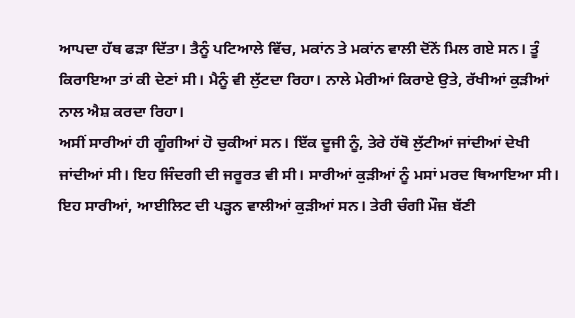ਆਪਦਾ ਹੱਥ ਫੜਾ ਦਿੱਤਾ। ਤੈਨੂੰ ਪਟਿਆਲੇ ਵਿੱਚ, ਮਕਾਂਨ ਤੇ ਮਕਾਂਨ ਵਾਲੀ ਦੋਂਨੇਂ ਮਿਲ ਗਏ ਸਨ। ਤੂੰ ਕਿਰਾਇਆ ਤਾਂ ਕੀ ਦੇਣਾਂ ਸੀ। ਮੈਨੂੰ ਵੀ ਲੁੱਟਦਾ ਰਿਹਾ। ਨਾਲੇ ਮੇਰੀਆਂ ਕਿਰਾਏ ਉਤੇ, ਰੱਖੀਆਂ ਕੁੜੀਆਂ ਨਾਲ ਐਸ਼ ਕਰਦਾ ਰਿਹਾ।
ਅਸੀਂ ਸਾਰੀਆਂ ਹੀ ਗੂੰਗੀਆਂ ਹੋ ਚੁਕੀਆਂ ਸਨ। ਇੱਕ ਦੂਜੀ ਨੂੰ, ਤੇਰੇ ਹੱਥੋ ਲੁੱਟੀਆਂ ਜਾਂਦੀਆਂ ਦੇਖੀ ਜਾਂਦੀਆਂ ਸੀ। ਇਹ ਜਿੰਦਗੀ ਦੀ ਜਰੂਰਤ ਵੀ ਸੀ। ਸਾਰੀਆਂ ਕੁੜੀਆਂ ਨੂੰ ਮਸਾਂ ਮਰਦ ਥਿਆਇਆ ਸੀ। ਇਹ ਸਾਰੀਆਂ, ਆਈਲਿਟ ਦੀ ਪੜ੍ਹਨ ਵਾਲੀਆਂ ਕੁੜੀਆਂ ਸਨ। ਤੇਰੀ ਚੰਗੀ ਮੌਜ਼ ਬੱਣੀ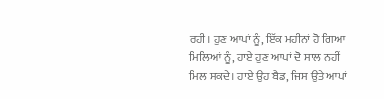ਰਹੀ। ਹੁਣ ਆਪਾਂ ਨੂੰ, ਇੱਕ ਮਹੀਨਾਂ ਹੋ ਗਿਆ ਮਿਲਿਆਂ ਨੂੰ, ਹਾਏ ਹੁਣ ਆਪਾਂ ਦੋ ਸਾਲ ਨਹੀਂ ਮਿਲ ਸਕਦੇ। ਹਾਏ ਉਹ ਬੈਡ, ਜਿਸ ਉਤੇ ਆਪਾਂ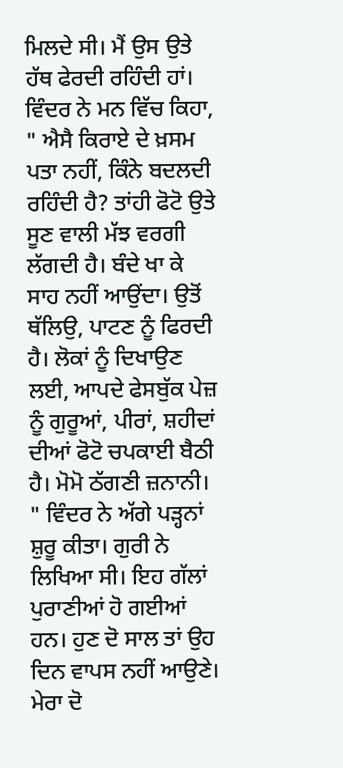ਮਿਲਦੇ ਸੀ। ਮੈਂ ਉਸ ਉਤੇ ਹੱਥ ਫੇਰਦੀ ਰਹਿੰਦੀ ਹਾਂ। ਵਿੰਦਰ ਨੇ ਮਨ ਵਿੱਚ ਕਿਹਾ, " ਐਸੈ ਕਿਰਾਏ ਦੇ ਖ਼ਸਮ ਪਤਾ ਨਹੀਂ, ਕਿੰਨੇ ਬਦਲਦੀ ਰਹਿੰਦੀ ਹੈ? ਤਾਂਹੀ ਫੋਟੋ ਉਤੇ ਸੂਣ ਵਾਲੀ ਮੱਝ ਵਰਗੀ ਲੱਗਦੀ ਹੈ। ਬੰਦੇ ਖਾ ਕੇ ਸਾਹ ਨਹੀਂ ਆਉਂਦਾ। ਉਤੋਂ ਥੱਲਿਉ, ਪਾਟਣ ਨੂੰ ਫਿਰਦੀ ਹੈ। ਲੋਕਾਂ ਨੂੰ ਦਿਖਾਉਣ ਲਈ, ਆਪਦੇ ਫੇਸਬੁੱਕ ਪੇਜ਼ ਨੂੰ ਗੁਰੂਆਂ, ਪੀਰਾਂ, ਸ਼ਹੀਦਾਂ ਦੀਆਂ ਫੋਟੋ ਚਪਕਾਈ ਬੈਠੀ ਹੈ। ਮੋਮੋ ਠੱਗਣੀ ਜ਼ਨਾਨੀ। " ਵਿੰਦਰ ਨੇ ਅੱਗੇ ਪੜ੍ਹਨਾਂ ਸ਼ੁਰੂ ਕੀਤਾ। ਗੁਰੀ ਨੇ ਲਿਖਿਆ ਸੀ। ਇਹ ਗੱਲਾਂ ਪੁਰਾਣੀਆਂ ਹੋ ਗਈਆਂ ਹਨ। ਹੁਣ ਦੋ ਸਾਲ ਤਾਂ ਉਹ ਦਿਨ ਵਾਪਸ ਨਹੀਂ ਆਉਣੇ। ਮੇਰਾ ਦੋ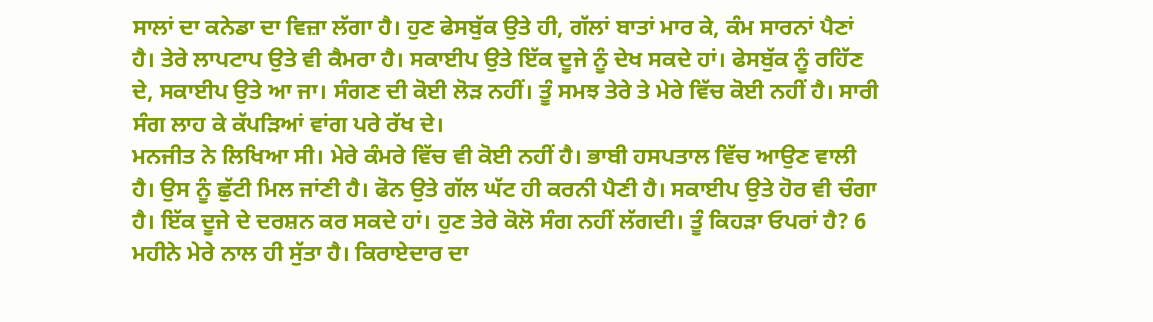ਸਾਲਾਂ ਦਾ ਕਨੇਡਾ ਦਾ ਵਿਜ਼ਾ ਲੱਗਾ ਹੈ। ਹੁਣ ਫੇਸਬੁੱਕ ਉਤੇ ਹੀ, ਗੱਲਾਂ ਬਾਤਾਂ ਮਾਰ ਕੇ, ਕੰਮ ਸਾਰਨਾਂ ਪੈਣਾਂ ਹੈ। ਤੇਰੇ ਲਾਪਟਾਪ ਉਤੇ ਵੀ ਕੈਮਰਾ ਹੈ। ਸਕਾਈਪ ਉਤੇ ਇੱਕ ਦੂਜੇ ਨੂੰ ਦੇਖ ਸਕਦੇ ਹਾਂ। ਫੇਸਬੁੱਕ ਨੂੰ ਰਹਿੱਣ ਦੇ, ਸਕਾਈਪ ਉਤੇ ਆ ਜਾ। ਸੰਗਣ ਦੀ ਕੋਈ ਲੋੜ ਨਹੀਂ। ਤੂੰ ਸਮਝ ਤੇਰੇ ਤੇ ਮੇਰੇ ਵਿੱਚ ਕੋਈ ਨਹੀਂ ਹੈ। ਸਾਰੀ ਸੰਗ ਲਾਹ ਕੇ ਕੱਪੜਿਆਂ ਵਾਂਗ ਪਰੇ ਰੱਖ ਦੇ।
ਮਨਜੀਤ ਨੇ ਲਿਖਿਆ ਸੀ। ਮੇਰੇ ਕੰਮਰੇ ਵਿੱਚ ਵੀ ਕੋਈ ਨਹੀਂ ਹੈ। ਭਾਬੀ ਹਸਪਤਾਲ ਵਿੱਚ ਆਉਣ ਵਾਲੀ ਹੈ। ਉਸ ਨੂੰ ਛੁੱਟੀ ਮਿਲ ਜਾਂਣੀ ਹੈ। ਫੋਨ ਉਤੇ ਗੱਲ ਘੱਟ ਹੀ ਕਰਨੀ ਪੈਣੀ ਹੈ। ਸਕਾਈਪ ਉਤੇ ਹੋਰ ਵੀ ਚੰਗਾ ਹੈ। ਇੱਕ ਦੂਜੇ ਦੇ ਦਰਸ਼ਨ ਕਰ ਸਕਦੇ ਹਾਂ। ਹੁਣ ਤੇਰੇ ਕੋਲੋ ਸੰਗ ਨਹੀਂ ਲੱਗਦੀ। ਤੂੰ ਕਿਹੜਾ ਓਪਰਾਂ ਹੈ? 6 ਮਹੀਨੇ ਮੇਰੇ ਨਾਲ ਹੀ ਸੁੱਤਾ ਹੈ। ਕਿਰਾਏਦਾਰ ਦਾ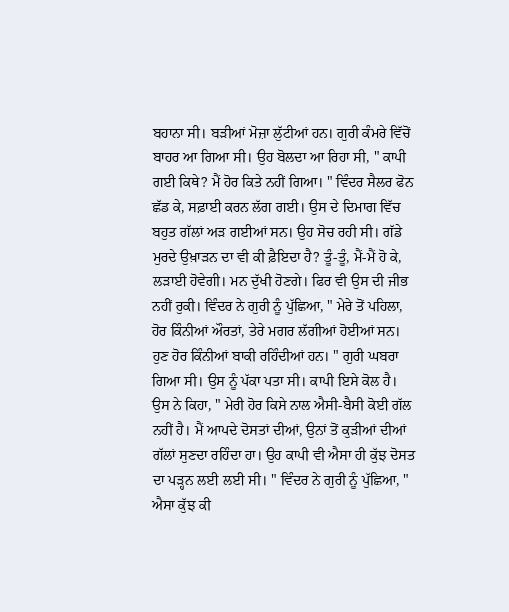ਬਹਾਨਾ ਸੀ। ਬੜੀਆਂ ਮੋਜ਼ਾ ਲੁੱਟੀਆਂ ਹਨ। ਗੁਰੀ ਕੰਮਰੇ ਵਿੱਚੋਂ ਬਾਹਰ ਆ ਗਿਆ ਸੀ। ਉਹ ਬੋਲਦਾ ਆ ਰਿਹਾ ਸੀ, " ਕਾਪੀ ਗਈ ਕਿਥੇ? ਮੈਂ ਹੋਰ ਕਿਤੇ ਨਹੀਂ ਗਿਆ। " ਵਿੰਦਰ ਸੈਲਰ ਫੋਨ ਛੱਡ ਕੇ, ਸਫ਼ਾਈ ਕਰਨ ਲੱਗ ਗਈ। ਉਸ ਦੇ ਦਿਮਾਗ ਵਿੱਚ ਬਹੁਤ ਗੱਲਾਂ ਅੜ ਗਈਆਂ ਸਨ। ਉਹ ਸੋਚ ਰਹੀ ਸੀ। ਗੱਡੇ ਮੁਰਦੇ ਉਖ਼ਾੜਨ ਦਾ ਵੀ ਕੀ ਫ਼ੈਇਦਾ ਹੈ? ਤੂੰ-ਤੂੰ, ਮੈਂ-ਮੈਂ ਹੋ ਕੇ, ਲੜਾਈ ਹੋਵੇਗੀ। ਮਨ ਦੁੱਖੀ ਹੋਣਗੇ। ਫਿਰ ਵੀ ਉਸ ਦੀ ਜੀਭ ਨਹੀਂ ਰੁਕੀ। ਵਿੰਦਰ ਨੇ ਗੁਰੀ ਨੂੰ ਪੁੱਛਿਆ, " ਮੇਰੇ ਤੋਂ ਪਹਿਲਾ, ਹੋਰ ਕਿੰਨੀਆਂ ਔਰਤਾਂ, ਤੇਰੇ ਮਗਰ ਲੱਗੀਆਂ ਹੋਈਆਂ ਸਨ। ਹੁਣ ਹੋਰ ਕਿੰਨੀਆਂ ਬਾਕੀ ਰਹਿੰਦੀਆਂ ਹਨ। " ਗੁਰੀ ਘਬਰਾ ਗਿਆ ਸੀ। ਉਸ ਨੂੰ ਪੱਕਾ ਪਤਾ ਸੀ। ਕਾਪੀ ਇਸੇ ਕੋਲ ਹੈ। ਉਸ ਨੇ ਕਿਹਾ, " ਮੇਰੀ ਹੋਰ ਕਿਸੇ ਨਾਲ ਐਸੀ-ਬੈਸੀ ਕੋਈ ਗੱਲ ਨਹੀਂ ਹੈ। ਮੈਂ ਆਪਦੇ ਦੋਸਤਾਂ ਦੀਆਂ, ਉਨਾਂ ਤੋਂ ਕੁੜੀਆਂ ਦੀਆਂ ਗੱਲਾਂ ਸੁਣਦਾ ਰਹਿੰਦਾ ਹਾ। ਉਹ ਕਾਪੀ ਵੀ ਐਸਾ ਹੀ ਕੁੱਝ ਦੋਸਤ ਦਾ ਪੜ੍ਹਨ ਲਈ ਲਈ ਸੀ। " ਵਿੰਦਰ ਨੇ ਗੁਰੀ ਨੂੰ ਪੁੱਛਿਆ, " ਐਸਾ ਕੁੱਝ ਕੀ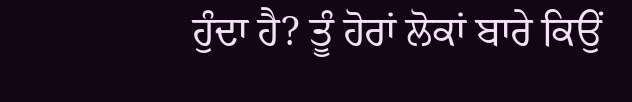ਹੁੰਦਾ ਹੈ? ਤੂੰ ਹੋਰਾਂ ਲੋਕਾਂ ਬਾਰੇ ਕਿਉਂ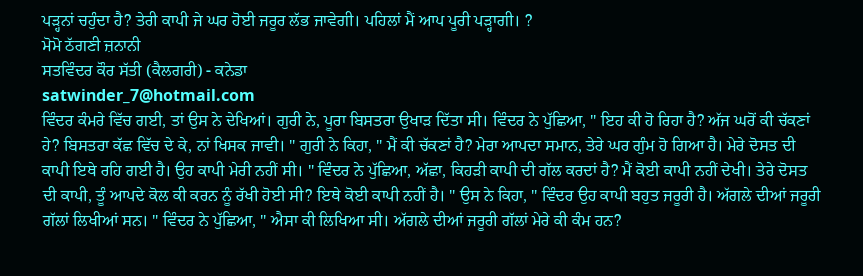ਪੜ੍ਹਨਾਂ ਚਹੁੰਦਾ ਹੈ? ਤੇਰੀ ਕਾਪੀ ਜੇ ਘਰ ਹੋਈ ਜਰੂਰ ਲੱਭ ਜਾਵੇਗੀ। ਪਹਿਲਾਂ ਮੈਂ ਆਪ ਪੂਰੀ ਪੜ੍ਹਾਗੀ। ?
ਮੋਮੋ ਠੱਗਣੀ ਜ਼ਨਾਨੀ
ਸਤਵਿੰਦਰ ਕੌਰ ਸੱਤੀ (ਕੈਲਗਰੀ) - ਕਨੇਡਾ
satwinder_7@hotmail.com
ਵਿੰਦਰ ਕੰਮਰੇ ਵਿੱਚ ਗਈ, ਤਾਂ ਉਸ ਨੇ ਦੇਖਿਆਂ। ਗੁਰੀ ਨੇ, ਪੂਰਾ ਬਿਸਤਰਾ ਉਖਾੜ ਦਿੱਤਾ ਸੀ। ਵਿੰਦਰ ਨੇ ਪੁੱਛਿਆ, " ਇਹ ਕੀ ਹੋ ਰਿਹਾ ਹੈ? ਅੱਜ ਘਰੋਂ ਕੀ ਚੱਕਣਾਂ ਹੇ? ਬਿਸਤਰਾ ਕੱਛ ਵਿੱਚ ਦੇ ਕੇ, ਨਾਂ ਖਿਸਕ ਜਾਵੀ। " ਗੁਰੀ ਨੇ ਕਿਹਾ, " ਮੈਂ ਕੀ ਚੱਕਣਾਂ ਹੈ? ਮੇਰਾ ਆਪਦਾ ਸਮਾਨ, ਤੇਰੇ ਘਰ ਗੁੰਮ ਹੋ ਗਿਆ ਹੈ। ਮੇਰੇ ਦੋਸਤ ਦੀ ਕਾਪੀ ਇਥੇ ਰਹਿ ਗਈ ਹੈ। ਉਹ ਕਾਪੀ ਮੇਰੀ ਨਹੀਂ ਸੀ। " ਵਿੰਦਰ ਨੇ ਪੁੱਛਿਆ, ਅੱਛਾ, ਕਿਹੜੀ ਕਾਪੀ ਦੀ ਗੱਲ ਕਰਦਾਂ ਹੈ? ਮੈਂ ਕੋਈ ਕਾਪੀ ਨਹੀਂ ਦੇਖੀ। ਤੇਰੇ ਦੋਸਤ ਦੀ ਕਾਪੀ, ਤੂੰ ਆਪਦੇ ਕੋਲ ਕੀ ਕਰਨ ਨੂੰ ਰੱਖੀ ਹੋਈ ਸੀ? ਇਥੇ ਕੋਈ ਕਾਪੀ ਨਹੀਂ ਹੈ। " ਉਸ ਨੇ ਕਿਹਾ, " ਵਿੰਦਰ ਉਹ ਕਾਪੀ ਬਹੁਤ ਜਰੂਰੀ ਹੈ। ਅੱਗਲੇ ਦੀਆਂ ਜਰੂਰੀ ਗੱਲਾਂ ਲਿਖੀਆਂ ਸਨ। " ਵਿੰਦਰ ਨੇ ਪੁੱਛਿਆ, " ਐਸਾ ਕੀ ਲਿਖਿਆ ਸੀ। ਅੱਗਲੇ ਦੀਆਂ ਜਰੂਰੀ ਗੱਲਾਂ ਮੇਰੇ ਕੀ ਕੰਮ ਹਨ?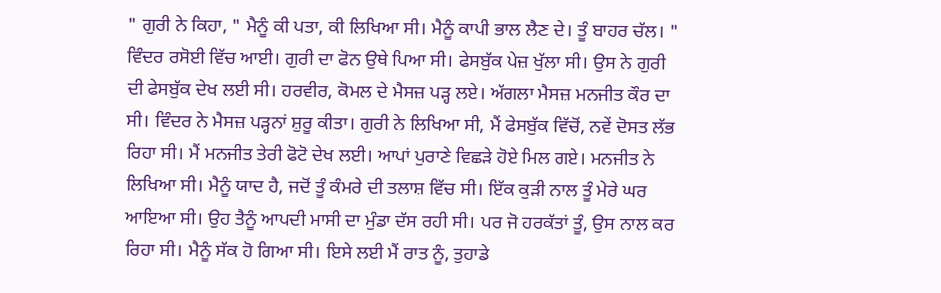" ਗੁਰੀ ਨੇ ਕਿਹਾ, " ਮੈਨੂੰ ਕੀ ਪਤਾ, ਕੀ ਲਿਖਿਆ ਸੀ। ਮੈਨੂੰ ਕਾਪੀ ਭਾਲ ਲੈਣ ਦੇ। ਤੂੰ ਬਾਹਰ ਚੱਲ। " ਵਿੰਦਰ ਰਸੋਈ ਵਿੱਚ ਆਈ। ਗੁਰੀ ਦਾ ਫੋਨ ਉਥੇ ਪਿਆ ਸੀ। ਫੇਸਬੁੱਕ ਪੇਜ਼ ਖੁੱਲਾ ਸੀ। ਉਸ ਨੇ ਗੁਰੀ ਦੀ ਫੇਸਬੁੱਕ ਦੇਖ ਲਈ ਸੀ। ਹਰਵੀਰ, ਕੋਮਲ ਦੇ ਮੈਸਜ਼ ਪੜ੍ਹ ਲਏ। ਅੱਗਲਾ ਮੈਸਜ਼ ਮਨਜੀਤ ਕੌਰ ਦਾ ਸੀ। ਵਿੰਦਰ ਨੇ ਮੈਸਜ਼ ਪੜ੍ਹਨਾਂ ਸ਼ੁਰੂ ਕੀਤਾ। ਗੁਰੀ ਨੇ ਲਿਖਿਆ ਸੀ, ਮੈਂ ਫੇਸਬੁੱਕ ਵਿੱਚੋਂ, ਨਵੇਂ ਦੋਸਤ ਲੱਭ ਰਿਹਾ ਸੀ। ਮੈਂ ਮਨਜੀਤ ਤੇਰੀ ਫੋਟੋ ਦੇਖ ਲਈ। ਆਪਾਂ ਪੁਰਾਣੇ ਵਿਛੜੇ ਹੋਏ ਮਿਲ ਗਏ। ਮਨਜੀਤ ਨੇ ਲਿਖਿਆ ਸੀ। ਮੈਨੂੰ ਯਾਦ ਹੈ, ਜਦੋਂ ਤੂੰ ਕੰਮਰੇ ਦੀ ਤਲਾਸ਼ ਵਿੱਚ ਸੀ। ਇੱਕ ਕੁੜੀ ਨਾਲ ਤੂੰ ਮੇਰੇ ਘਰ ਆਇਆ ਸੀ। ਉਹ ਤੈਨੂੰ ਆਪਦੀ ਮਾਸੀ ਦਾ ਮੁੰਡਾ ਦੱਸ ਰਹੀ ਸੀ। ਪਰ ਜੋ ਹਰਕੱਤਾਂ ਤੂੰ, ਉਸ ਨਾਲ ਕਰ ਰਿਹਾ ਸੀ। ਮੈਨੂੰ ਸੱਕ ਹੋ ਗਿਆ ਸੀ। ਇਸੇ ਲਈ ਮੈਂ ਰਾਤ ਨੂੰ, ਤੁਹਾਡੇ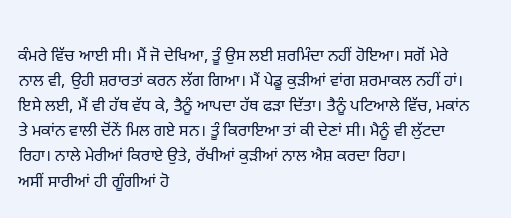ਕੰਮਰੇ ਵਿੱਚ ਆਈ ਸੀ। ਮੈਂ ਜੋ ਦੇਖਿਆ, ਤੂੰ ਉਸ ਲਈ ਸ਼ਰਮਿੰਦਾ ਨਹੀਂ ਹੋਇਆ। ਸਗੋਂ ਮੇਰੇ ਨਾਲ ਵੀ, ਉਹੀ ਸ਼ਰਾਰਤਾਂ ਕਰਨ ਲੱਗ ਗਿਆ। ਮੈਂ ਪੇਡੂ ਕੁੜੀਆਂ ਵਾਂਗ ਸ਼ਰਮਾਕਲ ਨਹੀਂ ਹਾਂ। ਇਸੇ ਲਈ, ਮੈਂ ਵੀ ਹੱਥ ਵੱਧ ਕੇ, ਤੈਨੂੰ ਆਪਦਾ ਹੱਥ ਫੜਾ ਦਿੱਤਾ। ਤੈਨੂੰ ਪਟਿਆਲੇ ਵਿੱਚ, ਮਕਾਂਨ ਤੇ ਮਕਾਂਨ ਵਾਲੀ ਦੋਂਨੇਂ ਮਿਲ ਗਏ ਸਨ। ਤੂੰ ਕਿਰਾਇਆ ਤਾਂ ਕੀ ਦੇਣਾਂ ਸੀ। ਮੈਨੂੰ ਵੀ ਲੁੱਟਦਾ ਰਿਹਾ। ਨਾਲੇ ਮੇਰੀਆਂ ਕਿਰਾਏ ਉਤੇ, ਰੱਖੀਆਂ ਕੁੜੀਆਂ ਨਾਲ ਐਸ਼ ਕਰਦਾ ਰਿਹਾ।
ਅਸੀਂ ਸਾਰੀਆਂ ਹੀ ਗੂੰਗੀਆਂ ਹੋ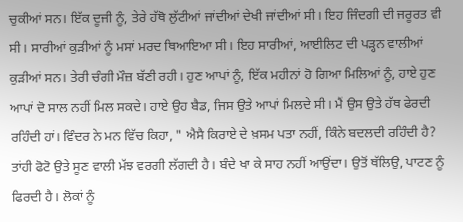ਚੁਕੀਆਂ ਸਨ। ਇੱਕ ਦੂਜੀ ਨੂੰ, ਤੇਰੇ ਹੱਥੋ ਲੁੱਟੀਆਂ ਜਾਂਦੀਆਂ ਦੇਖੀ ਜਾਂਦੀਆਂ ਸੀ। ਇਹ ਜਿੰਦਗੀ ਦੀ ਜਰੂਰਤ ਵੀ ਸੀ। ਸਾਰੀਆਂ ਕੁੜੀਆਂ ਨੂੰ ਮਸਾਂ ਮਰਦ ਥਿਆਇਆ ਸੀ। ਇਹ ਸਾਰੀਆਂ, ਆਈਲਿਟ ਦੀ ਪੜ੍ਹਨ ਵਾਲੀਆਂ ਕੁੜੀਆਂ ਸਨ। ਤੇਰੀ ਚੰਗੀ ਮੌਜ਼ ਬੱਣੀ ਰਹੀ। ਹੁਣ ਆਪਾਂ ਨੂੰ, ਇੱਕ ਮਹੀਨਾਂ ਹੋ ਗਿਆ ਮਿਲਿਆਂ ਨੂੰ, ਹਾਏ ਹੁਣ ਆਪਾਂ ਦੋ ਸਾਲ ਨਹੀਂ ਮਿਲ ਸਕਦੇ। ਹਾਏ ਉਹ ਬੈਡ, ਜਿਸ ਉਤੇ ਆਪਾਂ ਮਿਲਦੇ ਸੀ। ਮੈਂ ਉਸ ਉਤੇ ਹੱਥ ਫੇਰਦੀ ਰਹਿੰਦੀ ਹਾਂ। ਵਿੰਦਰ ਨੇ ਮਨ ਵਿੱਚ ਕਿਹਾ, " ਐਸੈ ਕਿਰਾਏ ਦੇ ਖ਼ਸਮ ਪਤਾ ਨਹੀਂ, ਕਿੰਨੇ ਬਦਲਦੀ ਰਹਿੰਦੀ ਹੈ? ਤਾਂਹੀ ਫੋਟੋ ਉਤੇ ਸੂਣ ਵਾਲੀ ਮੱਝ ਵਰਗੀ ਲੱਗਦੀ ਹੈ। ਬੰਦੇ ਖਾ ਕੇ ਸਾਹ ਨਹੀਂ ਆਉਂਦਾ। ਉਤੋਂ ਥੱਲਿਉ, ਪਾਟਣ ਨੂੰ ਫਿਰਦੀ ਹੈ। ਲੋਕਾਂ ਨੂੰ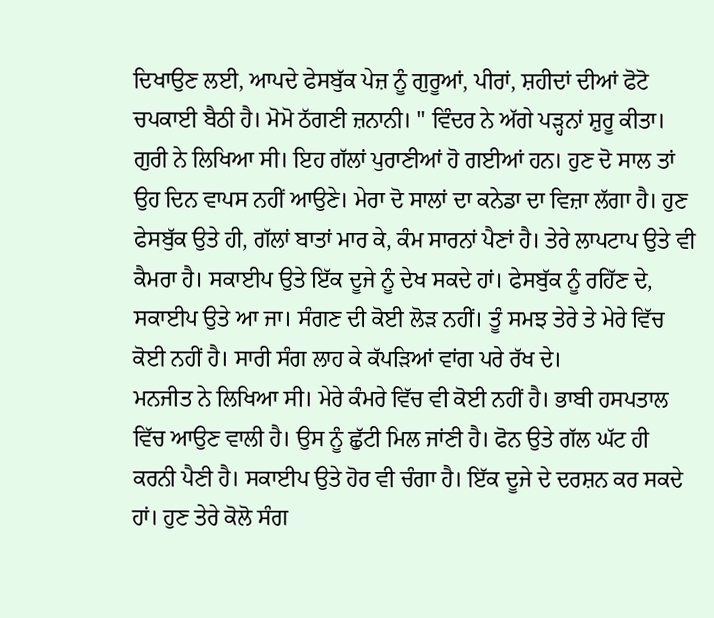ਦਿਖਾਉਣ ਲਈ, ਆਪਦੇ ਫੇਸਬੁੱਕ ਪੇਜ਼ ਨੂੰ ਗੁਰੂਆਂ, ਪੀਰਾਂ, ਸ਼ਹੀਦਾਂ ਦੀਆਂ ਫੋਟੋ ਚਪਕਾਈ ਬੈਠੀ ਹੈ। ਮੋਮੋ ਠੱਗਣੀ ਜ਼ਨਾਨੀ। " ਵਿੰਦਰ ਨੇ ਅੱਗੇ ਪੜ੍ਹਨਾਂ ਸ਼ੁਰੂ ਕੀਤਾ। ਗੁਰੀ ਨੇ ਲਿਖਿਆ ਸੀ। ਇਹ ਗੱਲਾਂ ਪੁਰਾਣੀਆਂ ਹੋ ਗਈਆਂ ਹਨ। ਹੁਣ ਦੋ ਸਾਲ ਤਾਂ ਉਹ ਦਿਨ ਵਾਪਸ ਨਹੀਂ ਆਉਣੇ। ਮੇਰਾ ਦੋ ਸਾਲਾਂ ਦਾ ਕਨੇਡਾ ਦਾ ਵਿਜ਼ਾ ਲੱਗਾ ਹੈ। ਹੁਣ ਫੇਸਬੁੱਕ ਉਤੇ ਹੀ, ਗੱਲਾਂ ਬਾਤਾਂ ਮਾਰ ਕੇ, ਕੰਮ ਸਾਰਨਾਂ ਪੈਣਾਂ ਹੈ। ਤੇਰੇ ਲਾਪਟਾਪ ਉਤੇ ਵੀ ਕੈਮਰਾ ਹੈ। ਸਕਾਈਪ ਉਤੇ ਇੱਕ ਦੂਜੇ ਨੂੰ ਦੇਖ ਸਕਦੇ ਹਾਂ। ਫੇਸਬੁੱਕ ਨੂੰ ਰਹਿੱਣ ਦੇ, ਸਕਾਈਪ ਉਤੇ ਆ ਜਾ। ਸੰਗਣ ਦੀ ਕੋਈ ਲੋੜ ਨਹੀਂ। ਤੂੰ ਸਮਝ ਤੇਰੇ ਤੇ ਮੇਰੇ ਵਿੱਚ ਕੋਈ ਨਹੀਂ ਹੈ। ਸਾਰੀ ਸੰਗ ਲਾਹ ਕੇ ਕੱਪੜਿਆਂ ਵਾਂਗ ਪਰੇ ਰੱਖ ਦੇ।
ਮਨਜੀਤ ਨੇ ਲਿਖਿਆ ਸੀ। ਮੇਰੇ ਕੰਮਰੇ ਵਿੱਚ ਵੀ ਕੋਈ ਨਹੀਂ ਹੈ। ਭਾਬੀ ਹਸਪਤਾਲ ਵਿੱਚ ਆਉਣ ਵਾਲੀ ਹੈ। ਉਸ ਨੂੰ ਛੁੱਟੀ ਮਿਲ ਜਾਂਣੀ ਹੈ। ਫੋਨ ਉਤੇ ਗੱਲ ਘੱਟ ਹੀ ਕਰਨੀ ਪੈਣੀ ਹੈ। ਸਕਾਈਪ ਉਤੇ ਹੋਰ ਵੀ ਚੰਗਾ ਹੈ। ਇੱਕ ਦੂਜੇ ਦੇ ਦਰਸ਼ਨ ਕਰ ਸਕਦੇ ਹਾਂ। ਹੁਣ ਤੇਰੇ ਕੋਲੋ ਸੰਗ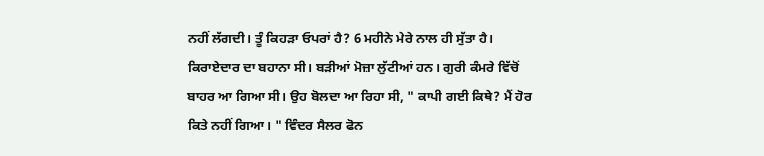ਨਹੀਂ ਲੱਗਦੀ। ਤੂੰ ਕਿਹੜਾ ਓਪਰਾਂ ਹੈ? 6 ਮਹੀਨੇ ਮੇਰੇ ਨਾਲ ਹੀ ਸੁੱਤਾ ਹੈ। ਕਿਰਾਏਦਾਰ ਦਾ ਬਹਾਨਾ ਸੀ। ਬੜੀਆਂ ਮੋਜ਼ਾ ਲੁੱਟੀਆਂ ਹਨ। ਗੁਰੀ ਕੰਮਰੇ ਵਿੱਚੋਂ ਬਾਹਰ ਆ ਗਿਆ ਸੀ। ਉਹ ਬੋਲਦਾ ਆ ਰਿਹਾ ਸੀ, " ਕਾਪੀ ਗਈ ਕਿਥੇ? ਮੈਂ ਹੋਰ ਕਿਤੇ ਨਹੀਂ ਗਿਆ। " ਵਿੰਦਰ ਸੈਲਰ ਫੋਨ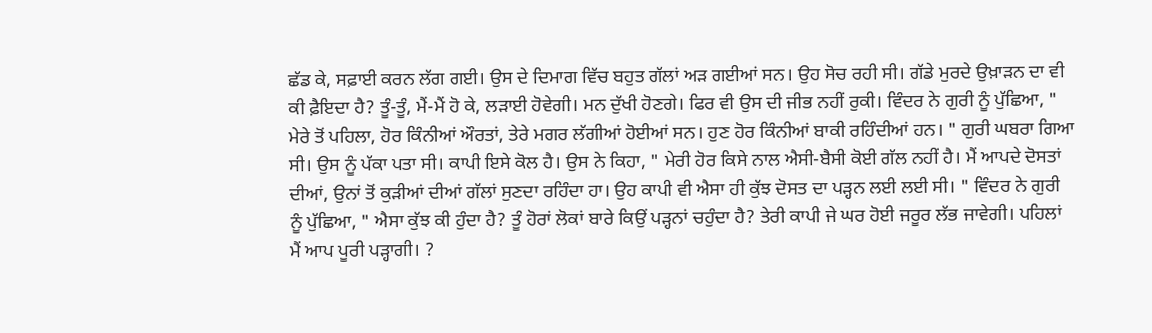ਛੱਡ ਕੇ, ਸਫ਼ਾਈ ਕਰਨ ਲੱਗ ਗਈ। ਉਸ ਦੇ ਦਿਮਾਗ ਵਿੱਚ ਬਹੁਤ ਗੱਲਾਂ ਅੜ ਗਈਆਂ ਸਨ। ਉਹ ਸੋਚ ਰਹੀ ਸੀ। ਗੱਡੇ ਮੁਰਦੇ ਉਖ਼ਾੜਨ ਦਾ ਵੀ ਕੀ ਫ਼ੈਇਦਾ ਹੈ? ਤੂੰ-ਤੂੰ, ਮੈਂ-ਮੈਂ ਹੋ ਕੇ, ਲੜਾਈ ਹੋਵੇਗੀ। ਮਨ ਦੁੱਖੀ ਹੋਣਗੇ। ਫਿਰ ਵੀ ਉਸ ਦੀ ਜੀਭ ਨਹੀਂ ਰੁਕੀ। ਵਿੰਦਰ ਨੇ ਗੁਰੀ ਨੂੰ ਪੁੱਛਿਆ, " ਮੇਰੇ ਤੋਂ ਪਹਿਲਾ, ਹੋਰ ਕਿੰਨੀਆਂ ਔਰਤਾਂ, ਤੇਰੇ ਮਗਰ ਲੱਗੀਆਂ ਹੋਈਆਂ ਸਨ। ਹੁਣ ਹੋਰ ਕਿੰਨੀਆਂ ਬਾਕੀ ਰਹਿੰਦੀਆਂ ਹਨ। " ਗੁਰੀ ਘਬਰਾ ਗਿਆ ਸੀ। ਉਸ ਨੂੰ ਪੱਕਾ ਪਤਾ ਸੀ। ਕਾਪੀ ਇਸੇ ਕੋਲ ਹੈ। ਉਸ ਨੇ ਕਿਹਾ, " ਮੇਰੀ ਹੋਰ ਕਿਸੇ ਨਾਲ ਐਸੀ-ਬੈਸੀ ਕੋਈ ਗੱਲ ਨਹੀਂ ਹੈ। ਮੈਂ ਆਪਦੇ ਦੋਸਤਾਂ ਦੀਆਂ, ਉਨਾਂ ਤੋਂ ਕੁੜੀਆਂ ਦੀਆਂ ਗੱਲਾਂ ਸੁਣਦਾ ਰਹਿੰਦਾ ਹਾ। ਉਹ ਕਾਪੀ ਵੀ ਐਸਾ ਹੀ ਕੁੱਝ ਦੋਸਤ ਦਾ ਪੜ੍ਹਨ ਲਈ ਲਈ ਸੀ। " ਵਿੰਦਰ ਨੇ ਗੁਰੀ ਨੂੰ ਪੁੱਛਿਆ, " ਐਸਾ ਕੁੱਝ ਕੀ ਹੁੰਦਾ ਹੈ? ਤੂੰ ਹੋਰਾਂ ਲੋਕਾਂ ਬਾਰੇ ਕਿਉਂ ਪੜ੍ਹਨਾਂ ਚਹੁੰਦਾ ਹੈ? ਤੇਰੀ ਕਾਪੀ ਜੇ ਘਰ ਹੋਈ ਜਰੂਰ ਲੱਭ ਜਾਵੇਗੀ। ਪਹਿਲਾਂ ਮੈਂ ਆਪ ਪੂਰੀ ਪੜ੍ਹਾਗੀ। ?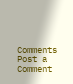Comments
Post a Comment